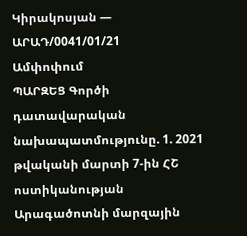Կիրակոսյան — ԱՐԱԴ/0041/01/21
Ամփոփում
ՊԱՐԶԵՑ Գործի դատավարական նախապատմությունը. 1. 2021 թվականի մարտի 7-ին ՀՇ ոստիկանության Արագածոտնի մարզային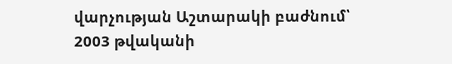վարչության Աշտարակի բաժնում՝ 2003 թվականի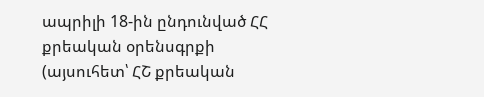ապրիլի 18-ին ընդունված ՀՀ քրեական օրենսգրքի (այսուհետ՝ ՀՇ քրեական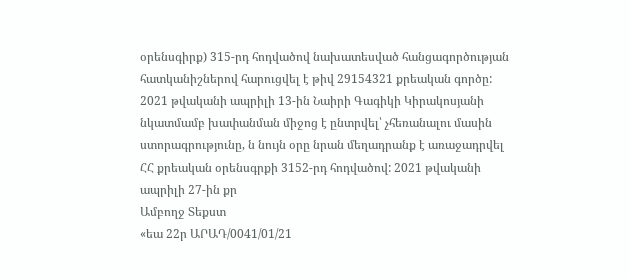օրենսգիրք) 315-րդ հոդվածով նախատեսված հանցագործության հատկանիշներով հարուցվել է թիվ 29154321 քրեական գործը: 2021 թվականի ապրիլի 13-ին Նաիրի Գագիկի Կիրակոսյանի նկատմամբ խափանման միջոց է ընտրվել՝ չհեռանալու մասին ստորագրությունը, ն նույն օրը նրան մեղադրանք է առաջադրվել ՀՀ քրեական օրենսգրքի 3152-րդ հոդվածով: 2021 թվականի ապրիլի 27-ին քր
Ամբողջ Տեքստ
«եա 22ր ԱՐԱԴ/0041/01/21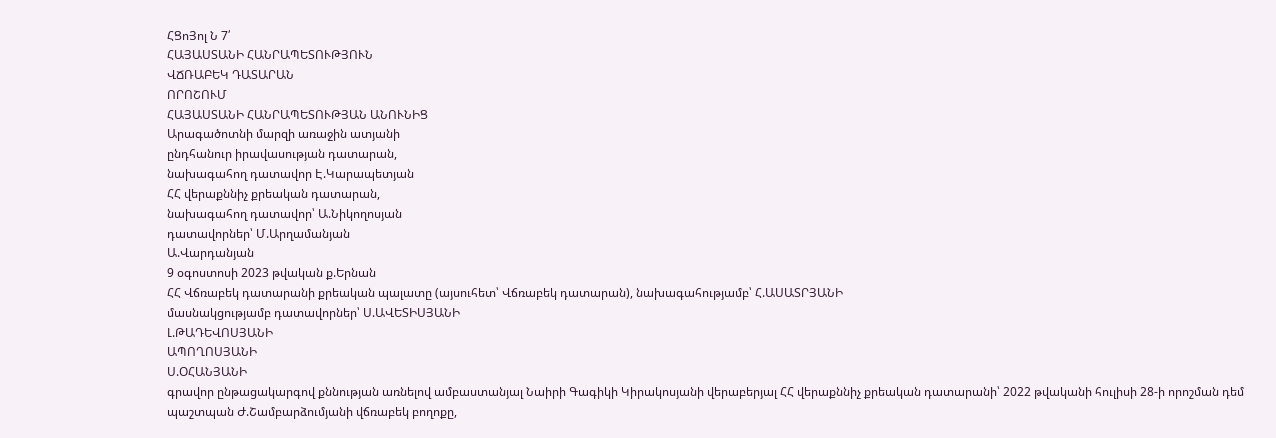ՀՑոՅոլ Ն 7՛
ՀԱՅԱՍՏԱՆԻ ՀԱՆՐԱՊԵՏՈՒԹՅՈՒՆ
ՎՃՌԱԲԵԿ ԴԱՏԱՐԱՆ
ՈՐՈՇՈՒՄ
ՀԱՅԱՍՏԱՆԻ ՀԱՆՐԱՊԵՏՈՒԹՅԱՆ ԱՆՈՒՆԻՑ
Արագածոտնի մարզի առաջին ատյանի
ընդհանուր իրավասության դատարան,
նախագահող դատավոր Է.Կարապետյան
ՀՀ վերաքննիչ քրեական դատարան,
նախագահող դատավոր՝ Ա.Նիկողոսյան
դատավորներ՝ Մ.Արղամանյան
Ա.Վարդանյան
9 օգոստոսի 2023 թվական ք.Երնան
ՀՀ Վճռաբեկ դատարանի քրեական պալատը (այսուհետ՝ Վճռաբեկ դատարան), նախագահությամբ՝ Հ.ԱՍԱՏՐՅԱՆԻ
մասնակցությամբ դատավորներ՝ Ս.ԱՎԵՏԻՍՅԱՆԻ
Լ.ԹԱԴԵՎՈՍՅԱՆԻ
ԱՊՈՂՈՍՅԱՆԻ
Ս.ՕՀԱՆՅԱՆԻ
գրավոր ընթացակարգով քննության առնելով ամբաստանյալ Նաիրի Գագիկի Կիրակոսյանի վերաբերյալ ՀՀ վերաքննիչ քրեական դատարանի՝ 2022 թվականի հուլիսի 28-ի որոշման դեմ պաշտպան Ժ.Շամբարձումյանի վճռաբեկ բողոքը,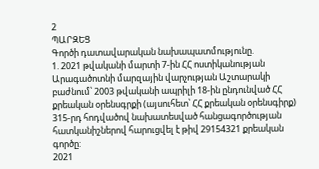2
ՊԱՐԶԵՑ
Գործի դատավարական նախապատմությունը.
1. 2021 թվականի մարտի 7-ին ՀՀ ոստիկանության Արագածոտնի մարզային վարչության Աշտարակի բաժնում՝ 2003 թվականի ապրիլի 18-ին ընդունված ՀՀ քրեական օրենսգրքի (այսուհետ՝ ՀՀ քրեական օրենսգիրք) 315-րդ հոդվածով նախատեսված հանցագործության հատկանիշներով հարուցվել է թիվ 29154321 քրեական գործը:
2021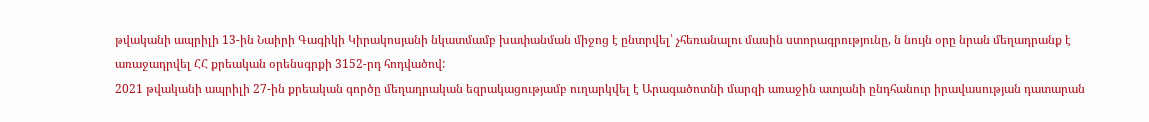թվականի ապրիլի 13-ին Նաիրի Գագիկի Կիրակոսյանի նկատմամբ խափանման միջոց է ընտրվել՝ չհեռանալու մասին ստորագրությունը, ն նույն օրը նրան մեղադրանք է առաջադրվել ՀՀ քրեական օրենսգրքի 3152-րդ հոդվածով:
2021 թվականի ապրիլի 27-ին քրեական գործը մեղադրական եզրակացությամբ ուղարկվել է Արագածոտնի մարզի առաջին ատյանի ընդհանուր իրավասության դատարան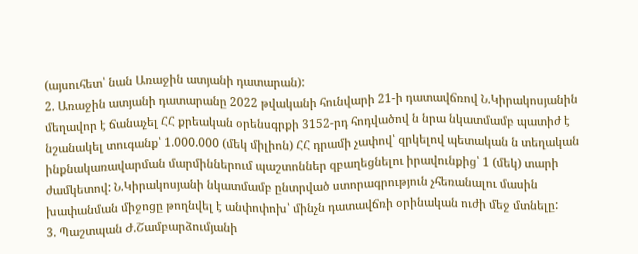(այսուհետ՝ նան Առաջին ատյանի դատարան):
2. Առաջին ատյանի դատարանը 2022 թվականի հունվարի 21-ի դատավճռով Ն.Կիրակոսյանին մեղավոր է ճանաչել ՀՀ քրեական օրենսգրքի 3152-րդ հոդվածով ն նրա նկատմամբ պատիժ է նշանակել տուգանք՝ 1.000.000 (մեկ միլիոն) ՀՀ դրամի չափով՝ զրկելով պետական ն տեղական ինքնակառավարման մարմիններում պաշտոններ զբաղեցնելու իրավունքից՝ 1 (մեկ) տարի ժամկետով: Ն.Կիրակոսյանի նկատմամբ ընտրված ստորագրություն չհեռանալու մասին խափանման միջոցը թողնվել է անփոփոխ՝ մինչն դատավճռի օրինական ուժի մեջ մտնելը:
3. Պաշտպան Ժ.Շամբարձումյանի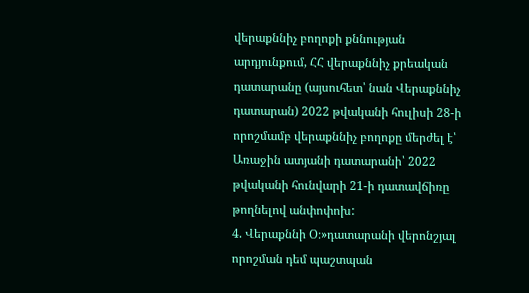վերաքննիչ բողոքի քննության արդյունքում, ՀՀ վերաքննիչ քրեական դատարանը (այսուհետ՝ նան Վերաքննիչ դատարան) 2022 թվականի հուլիսի 28-ի որոշմամբ վերաքննիչ բողոքը մերժել է՝ Առաջին ատյանի դատարանի՝ 2022 թվականի հունվարի 21-ի դատավճիռը թողնելով անփոփոխ:
4. Վերաքննի Օ։»դատարանի վերոնշյալ որոշման դեմ պաշտպան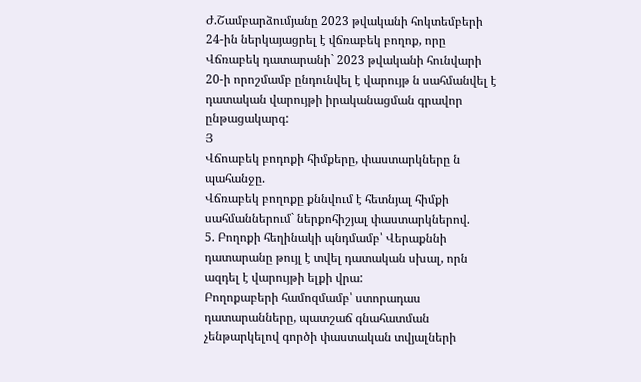Ժ.Շամբարձումյանը 2023 թվականի հոկտեմբերի 24-ին ներկայացրել է վճռաբեկ բողոք, որը Վճռաբեկ դատարանի` 2023 թվականի հունվարի 20-ի որոշմամբ ընդունվել է վարույթ ն սահմանվել է դատական վարույթի իրականացման գրավոր ընթացակարգ:
Յ
Վճոաբեկ բոդոքի հիմքերը, փաստարկները ն պահանջը.
Վճռաբեկ բողոքը քննվում է հետնյալ հիմքի սահմաններում` ներքոհիշյալ փաստարկներով.
5. Բողոքի հեղինակի պնդմամբ՝ Վերաքննի դատարանը թույլ է տվել դատական սխալ, որն ազդել է վարույթի ելքի վրա:
Բողոքաբերի համոզմամբ՝ ստորադաս դատարանները, պատշաճ գնահատման չենթարկելով գործի փաստական տվյալների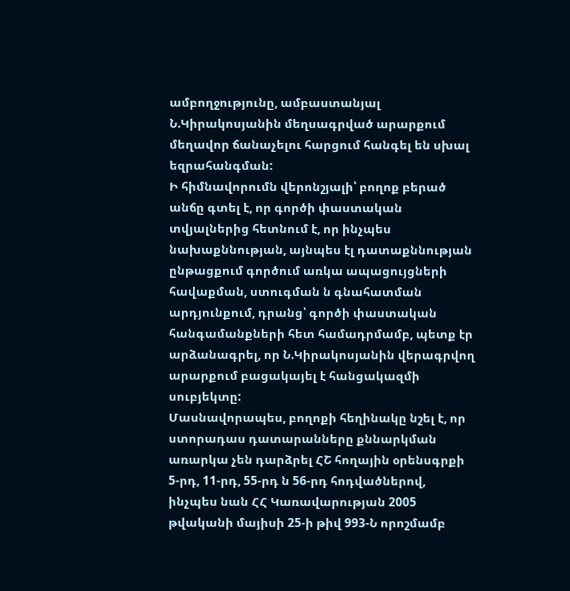ամբողջությունը, ամբաստանյալ Ն.Կիրակոսյանին մեղսագրված արարքում մեղավոր ճանաչելու հարցում հանգել են սխալ եզրահանգման:
Ի հիմնավորումն վերոնշյալի՝ բողոք բերած անճը գտել է, որ գործի փաստական տվյալներից հետնում է, որ ինչպես նախաքննության, այնպես էլ դատաքննության ընթացքում գործում առկա ապացույցների հավաքման, ստուգման ն գնահատման արդյունքում, դրանց՝ գործի փաստական հանգամանքների հետ համադրմամբ, պետք էր արձանագրել, որ Ն.Կիրակոսյանին վերագրվող արարքում բացակայել է հանցակազմի սուբյեկտը:
Մասնավորապես, բողոքի հեղինակը նշել է, որ ստորադաս դատարանները քննարկման առարկա չեն դարձրել ՀՇ հողային օրենսգրքի 5-րդ, 11-րդ, 55-րդ ն 56-րդ հոդվածներով, ինչպես նան ՀՀ Կառավարության 2005 թվականի մայիսի 25-ի թիվ 993-Ն որոշմամբ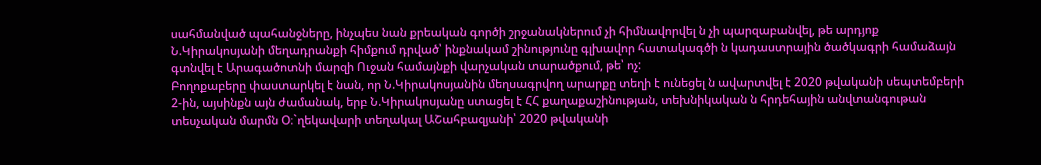սահմանված պահանջները, ինչպես նան քրեական գործի շրջանակներում չի հիմնավորվել ն չի պարզաբանվել, թե արդյոք Ն.Կիրակոսյանի մեղադրանքի հիմքում դրված՝ ինքնակամ շինությունը գլխավոր հատակագծի ն կադաստրային ծածկագրի համաձայն գտնվել է Արագածոտնի մարզի Ուջան համայնքի վարչական տարածքում, թե՝ ոչ:
Բողոքաբերը փաստարկել է նան, որ Ն.Կիրակոսյանին մեղսագրվող արարքը տեղի է ունեցել ն ավարտվել է 2020 թվականի սեպտեմբերի 2-ին, այսինքն այն ժամանակ, երբ Ն.Կիրակոսյանը ստացել է ՀՀ քաղաքաշինության, տեխնիկական ն հրդեհային անվտանգութան տեսչական մարմն Օ։`ղեկավարի տեղակալ ԱՇահբազյանի՝ 2020 թվականի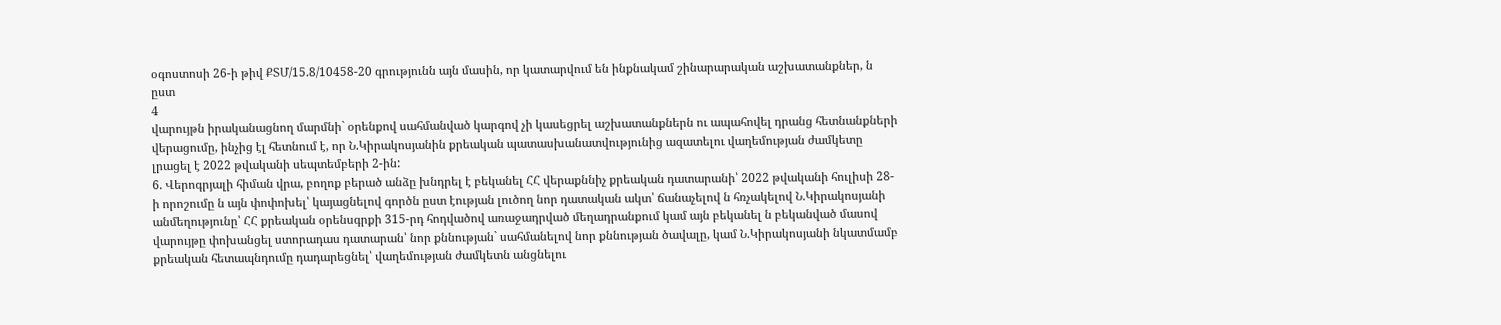օգոստոսի 26-ի թիվ ՔՏՄ/15.8/10458-20 գրությունն այն մասին, որ կատարվում են ինքնակամ շինարարական աշխատանքներ, ն ըստ
4
վարույթն իրականացնող մարմնի` օրենքով սահմանված կարգով չի կասեցրել աշխատանքներն ու ապահովել դրանց հետնանքների վերացումը, ինչից էլ հետնում է, որ Ն.Կիրակոսյանին քրեական պատասխանատվությունից ազատելու վաղեմության ժամկետը լրացել է 2022 թվականի սեպտեմբերի 2-ին:
6. Վերոգրյալի հիման վրա, բողոք բերած անձը խնդրել է բեկանել ՀՀ վերաքննիչ քրեական դատարանի՝ 2022 թվականի հուլիսի 28-ի որոշումը ն այն փոփոխել՝ կայացնելով գործն ըստ էության լուծող նոր դատական ակտ՝ ճանաչելով ն հռչակելով Ն.Կիրակոսյանի անմեղությունը՝ ՀՀ քրեական օրենսգրքի 315-րդ հոդվածով առաջադրված մեղադրանքում կամ այն բեկանել ն բեկանված մասով վարույթը փոխանցել ստորադաս դատարան՝ նոր քննության` սահմանելով նոր քննության ծավալը, կամ Ն.Կիրակոսյանի նկատմամբ քրեական հետապնդումը դադարեցնել՝ վաղեմության ժամկետն անցնելու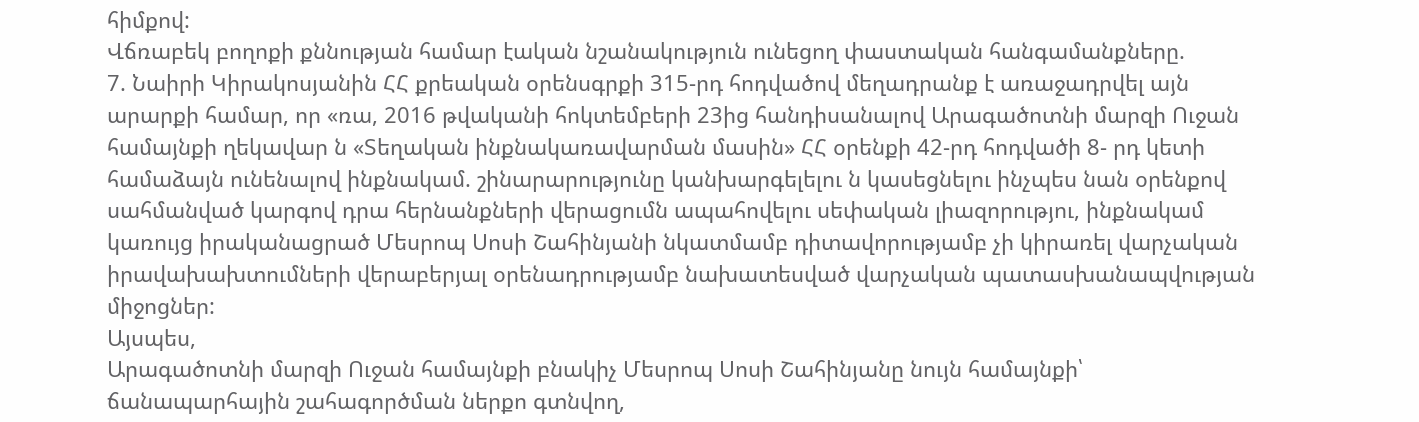հիմքով:
Վճռաբեկ բողոքի քննության համար էական նշանակություն ունեցող փաստական հանգամանքները.
7. Նաիրի Կիրակոսյանին ՀՀ քրեական օրենսգրքի 315-րդ հոդվածով մեղադրանք է առաջադրվել այն արարքի համար, որ «ռա, 2016 թվականի հոկտեմբերի 23ից հանդիսանալով Արագածոտնի մարզի Ուջան համայնքի ղեկավար ն «Տեղական ինքնակառավարման մասին» ՀՀ օրենքի 42-րդ հոդվածի 8- րդ կետի համաձայն ունենալով ինքնակամ. շինարարությունը կանխարգելելու ն կասեցնելու ինչպես նան օրենքով սահմանված կարգով դրա հերնանքների վերացումն ապահովելու սեփական լիազորությու, ինքնակամ կառույց իրականացրած Մեսրոպ Սոսի Շահինյանի նկատմամբ դիտավորությամբ չի կիրառել վարչական իրավախախտումների վերաբերյալ օրենադրությամբ նախատեսված վարչական պատասխանապվության միջոցներ:
Այսպես,
Արագածոտնի մարզի Ուջան համայնքի բնակիչ Մեսրոպ Սոսի Շահինյանը նույն համայնքի՝ ճանապարհային շահագործման ներքո գտնվող,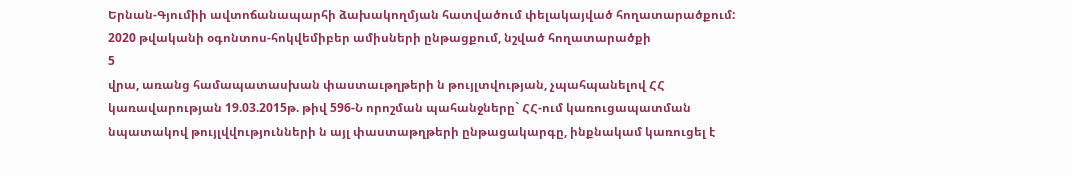Երնան-Գյումիի ավտոճանապարհի ձախակողմյան հատվածում փելակայված հողատարածքում: 2020 թվականի օգոնտոս-հոկվեմիբեր ամիսների ընթացքում, նշված հողատարածքի
5
վրա, առանց համապատասխան փաստաւթղթերի ն թույլտվության, չպահպանելով ՀՀ կառավարության 19.03.2015թ. թիվ 596-Ն որոշման պահանջները` ՀՀ-ում կառուցապատման նպատակով թույլվվությունների ն այլ փաստաթղթերի ընթացակարգը, ինքնակամ կառուցել է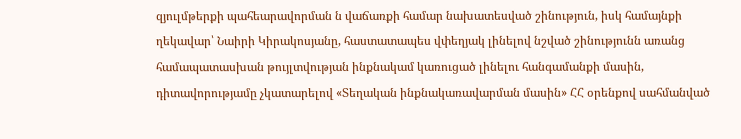զյուլմթերքի պահեարավորման ն վաճառքի համար նախատեսված շինություն, իսկ համայնքի ղեկավար՝ Նաիրի Կիրակոսյանը, հաստատապես վփեղյակ լինելով նշված շինությունն առանց համապատասխան թույլտվության ինքնակամ կառուցած լինելու հանգամանքի մասին, դիտավորությամը չկատարելով «Տեղական ինքնակառավարման մասին» ՀՀ օրենքով սահմանված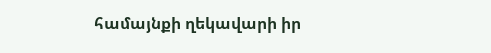համայնքի ղեկավարի իր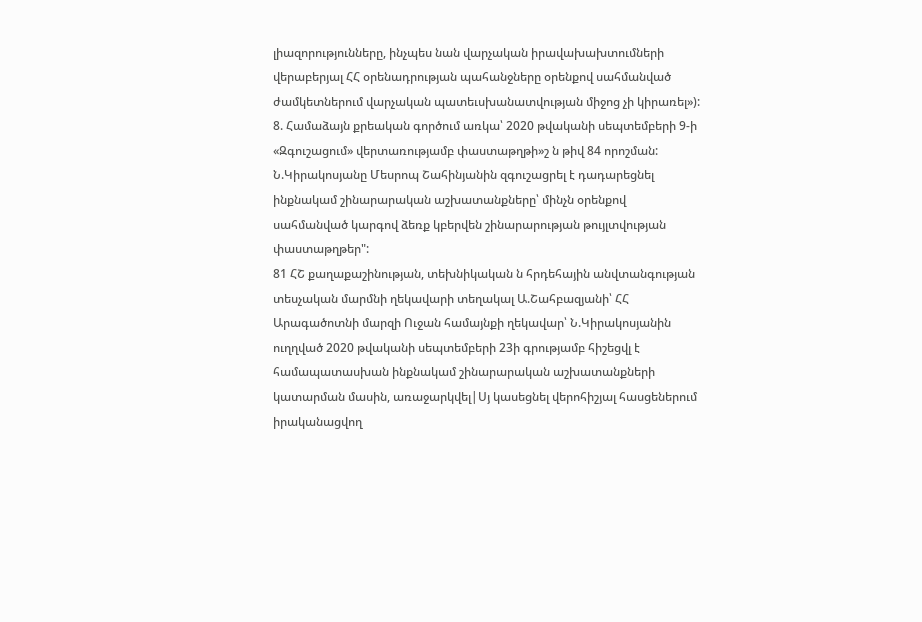լիազորությունները, ինչպես նան վարչական իրավախախտումների վերաբերյալ ՀՀ օրենադրության պահանջները օրենքով սահմանված ժամկետներում վարչական պատեւսխանատվության միջոց չի կիրառել»):
8. Համաձայն քրեական գործում առկա՝ 2020 թվականի սեպտեմբերի 9-ի «Զգուշացում» վերտառությամբ փաստաթղթի»շ ն թիվ 84 որոշման: Ն.Կիրակոսյանը Մեսրոպ Շահինյանին զգուշացրել է դադարեցնել ինքնակամ շինարարական աշխատանքները՝ մինչն օրենքով սահմանված կարգով ձեռք կբերվեն շինարարության թույլտվության փաստաթղթեր":
81 ՀՇ քաղաքաշինության, տեխնիկական ն հրդեհային անվտանգության տեսչական մարմնի ղեկավարի տեղակալ Ա.Շահբազյանի՝ ՀՀ Արագածոտնի մարզի Ուջան համայնքի ղեկավար՝ Ն.Կիրակոսյանին ուղղված 2020 թվականի սեպտեմբերի 23ի գրությամբ հիշեցվլ է համապատասխան ինքնակամ շինարարական աշխատանքների կատարման մասին, առաջարկվել|Սյ կասեցնել վերոհիշյալ հասցեներում իրականացվող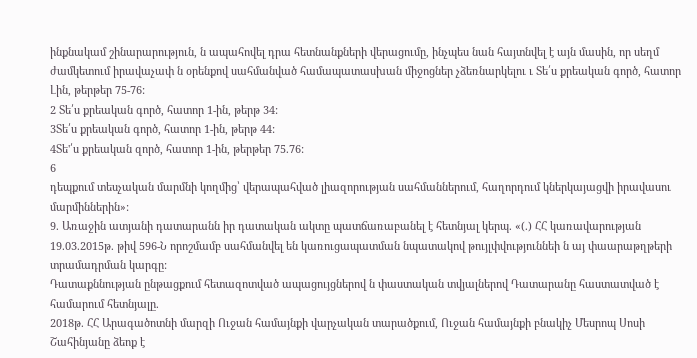ինքնակամ շինարարություն, ն ապահովել դրա հետնանքների վերացումը, ինչպես նան հայտնվել է այն մասին, որ սեղմ ժամկետում իրավաչափ ն օրենքով սահմանված համապատասխան միջոցներ չձեռնարկելու ւ Տե՛ս քրեական գործ, հատոր Լին, թերթեր 75-76:
2 Տե՛ս քրեական գործ, հատոր 1-ին, թերթ 34:
3Տե՛ս քրեական գործ, հատոր 1-ին, թերթ 44:
4Տե'՛ս քրեական զործ, հատոր 1-ին, թերթեր 75.76:
6
դեպքում տեսչական մարմնի կողմից՝ վերապահված լիազորության սահմաններում, հաղորդում կներկայացվի իրավասու մարմիններին»:
9. Առաջին ատյանի դատարանն իր դատական ակտը պատճառաբանել է հետնյալ կերպ. «(.) ՀՀ կառավարության 19.03.2015թ. թիվ 596-Ն որոշմամբ սահմանվել են կառուցապատման նպատակով թույլփվություննեի ն այ փաարաթղթերի տրամադրման կարգը:
Դատաքննության ընթացքում հետազոտված ապացույցներով ն փաստական տվյալներով Դատարանը հաստատված է համարում հետնյալը.
2018թ. ՀՀ Արագածոտնի մարզի Ուջան համայնքի վարչական տարածքում, Ուջան համայնքի բնակիչ Մեսրոպ Սոսի Շահինյանը ձեոք է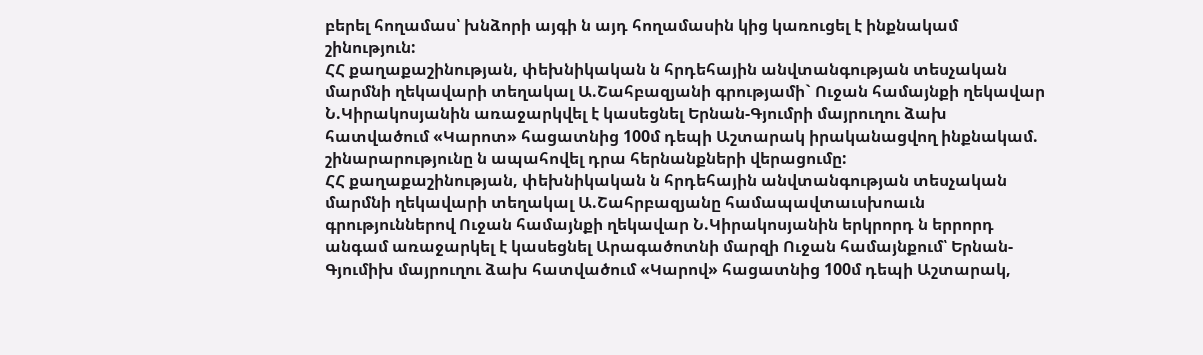բերել հողամաս՝ խնձորի այգի ն այդ հողամասին կից կառուցել է ինքնակամ շինություն:
ՀՀ քաղաքաշինության, փեխնիկական ն հրդեհային անվտանգության տեսչական մարմնի ղեկավարի տեղակալ Ա.Շահբազյանի գրությամի` Ուջան համայնքի ղեկավար Ն.Կիրակոսյանին առաջարկվել է կասեցնել Երնան-Գյումրի մայրուղու ձախ հատվածում «Կարոտ» հացատնից 100մ դեպի Աշտարակ իրականացվող ինքնակամ. շինարարությունը ն ապահովել դրա հերնանքների վերացումը:
ՀՀ քաղաքաշինության, փեխնիկական ն հրդեհային անվտանգության տեսչական մարմնի ղեկավարի տեղակալ Ա.Շահրբազյանը համապավտաւսխոաւն գրություններով Ուջան համայնքի ղեկավար Ն.Կիրակոսյանին երկրորդ ն երրորդ անգամ առաջարկել է կասեցնել Արագածոտնի մարզի Ուջան համայնքում՝ Երնան- Գյումիխ մայրուղու ձախ հատվածում «Կարով» հացատնից 100մ դեպի Աշտարակ,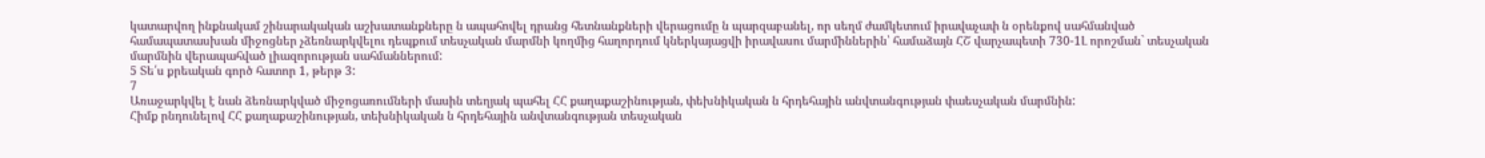կատարվող ինքնակամ շինարակական աշխատանքները ն ապահովել դրանց հետնանքների վերացումը ն պարզաբանել, որ սեղմ ժամկետում իրավաչափ ն օրենքով սահմանված համապատասխան միջոցներ չձեռնարկվելու դեպքում տեսչական մարմնի կողմից հաղորդում կներկայացվի իրավասու մարմիններին՝ համաձայն ՀՇ վարչապետի 730-1Լ որոշման` տեսչական մարմնին վերապահված լիազորության սահմաններում:
5 Տե՛ս քրեական գործ հատոր 1, թերթ 3:
7
Առաջարկվել է նան ձեռնարկված միջոցառումների մասին տեղյակ պահել ՀՀ քաղաքաշինության, փեխնիկական ն հրդեհային անվտանգության փաեսչական մարմնին:
Հիմք րնդունելով ՀՀ քաղաքաշինության, տեխնիկական ն հրդեհային անվտանգության տեսչական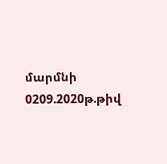մարմնի 0209.2020թ.թիվ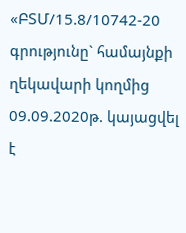«ԲՏՄ/15.8/10742-20 գրությունը` համայնքի ղեկավարի կողմից 09.09.2020թ. կայացվել է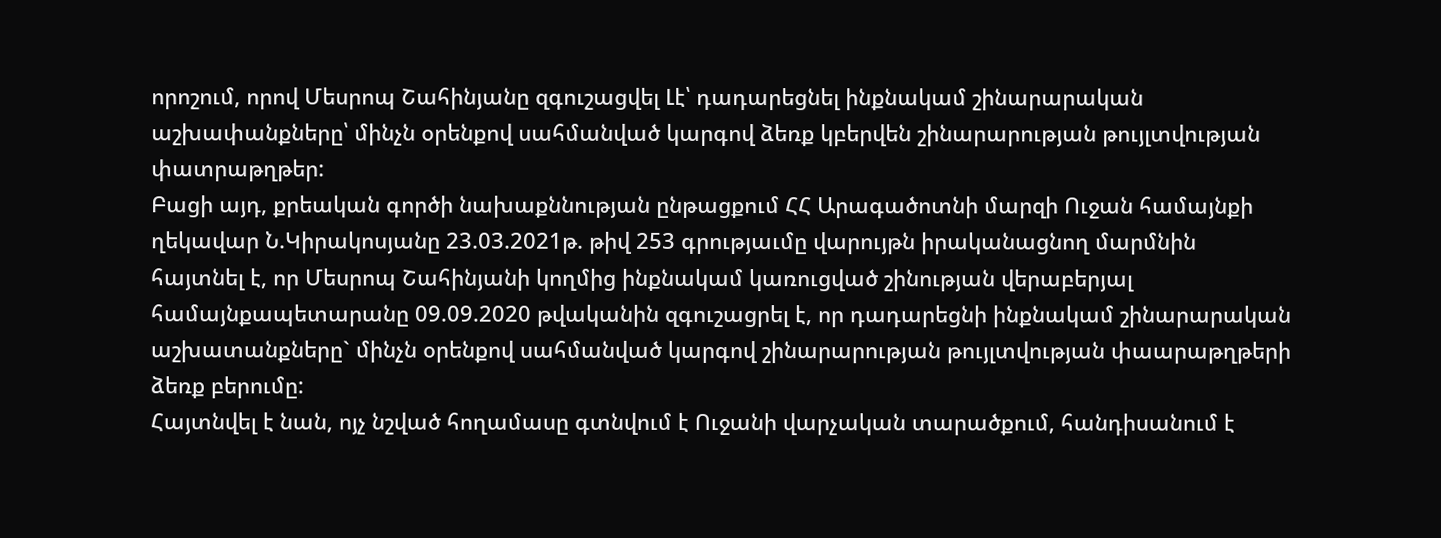որոշում, որով Մեսրոպ Շահինյանը զգուշացվել Լէ՝ դադարեցնել ինքնակամ շինարարական աշխափանքները՝ մինչն օրենքով սահմանված կարգով ձեռք կբերվեն շինարարության թույլտվության փատրաթղթեր:
Բացի այդ, քրեական գործի նախաքննության ընթացքում ՀՀ Արագածոտնի մարզի Ուջան համայնքի ղեկավար Ն.Կիրակոսյանը 23.03.2021թ. թիվ 253 գրությաւմը վարույթն իրականացնող մարմնին հայտնել է, որ Մեսրոպ Շահինյանի կողմից ինքնակամ կառուցված շինության վերաբերյալ համայնքապետարանը 09.09.2020 թվականին զգուշացրել է, որ դադարեցնի ինքնակամ շինարարական աշխատանքները` մինչն օրենքով սահմանված կարգով շինարարության թույլտվության փաարաթղթերի ձեռք բերումը:
Հայտնվել է նան, ոյչ նշված հողամասը գտնվում է Ուջանի վարչական տարածքում, հանդիսանում է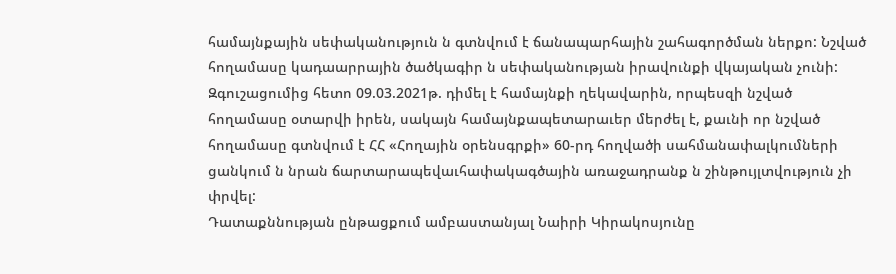համայնքային սեփականություն ն գտնվում է ճանապարհային շահագործման ներքո: Նշված հողամասը կադաարրային ծածկագիր ն սեփականության իրավունքի վկայական չունի: Զգուշացումից հետո 09.03.2021թ. դիմել է համայնքի ղեկավարին, որպեսզի նշված հողամասը օտարվի իրեն, սակայն համայնքապետարաւեր մերժել է, քաւնի որ նշված հողամասը գտնվում է ՀՀ «Հողային օրենսգրքի» 60-րդ հողվածի սահմանափալկումների ցանկում ն նրան ճարտարապեվաւհափակագծային առաջադրանք ն շինթույլտվություն չի փրվել:
Դատաքննության ընթացքում ամբաստանյալ Նաիրի Կիրակոսյունը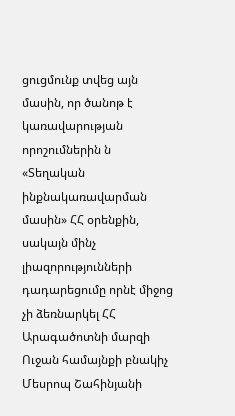ցուցմունք տվեց այն մասին, որ ծանոթ է կառավարության որոշումներին ն «Տեղական ինքնակառավարման մասին» ՀՀ օրենքին, սակայն մինչ լիազորությունների դադարեցումը որնէ միջոց չի ձեռնարկել ՀՀ Արագածոտնի մարզի Ուջան համայնքի բնակիչ Մեսրոպ Շահինյանի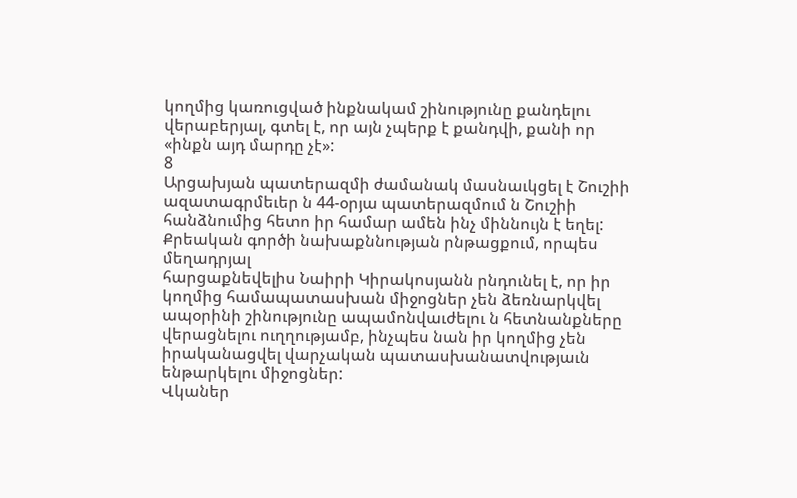կողմից կառուցված ինքնակամ շինությունը քանդելու վերաբերյալ, գտել է, որ այն չպերք է քանդվի, քանի որ «ինքն այդ մարդը չէ»:
8
Արցախյան պատերազմի ժամանակ մասնաւկցել է Շուշիի ազատագրմեւեր ն 44-օրյա պատերազմում ն Շուշիի հանձնումից հետո իր համար ամեն ինչ միննույն է եղել:
Քրեական գործի նախաքննության րնթացքում, որպես մեղադրյալ
հարցաքնեվելիս Նաիրի Կիրակոսյանն րնդունել է, որ իր կողմից համապատասխան միջոցներ չեն ձեռնարկվել ապօրինի շինությունը ապամոնվաւժելու ն հետնանքները վերացնելու ուղղությամբ, ինչպես նան իր կողմից չեն իրականացվել վարչական պատասխանատվությաւն ենթարկելու միջոցներ:
Վկաներ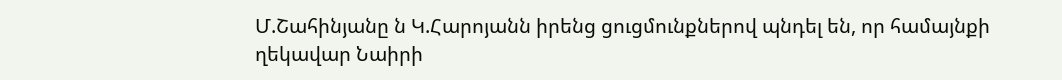Մ.Շահինյանը ն Կ.Հարոյանն իրենց ցուցմունքներով պնդել են, որ համայնքի ղեկավար Նաիրի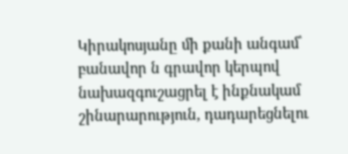Կիրակոսյանը մի քանի անգամ՝ բանավոր ն գրավոր կերպով նախազգուշացրել է ինքնակամ շինարարություն, դադարեցնելու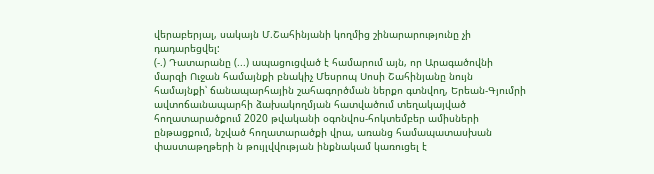վերաբերյալ, սակայն Մ.Շահինյանի կողմից շինարարությունը չի դադարեցվել:
(-.) Դատարանը (...) ապացուցված է համարում այն, որ Արագածովնի մարզի Ուջան համայնքի բնակիչ Մեսրոպ Սոսի Շահինյանը նույն համայնքի՝ ճանապարհային շահագործման ներքո գտնվող, Երեան-Գյումրի ավտոճաւնապարհի ձախակողմյան հատվածում տեղակայված հողատարածքում 2020 թվականի օգոնվոս-հոկտեմբեր ամիսների ընթացքում, նշված հողատարածքի վրա, առանց համապատասխան փաստաթղթերի ն թույլվվության ինքնակամ կառուցել է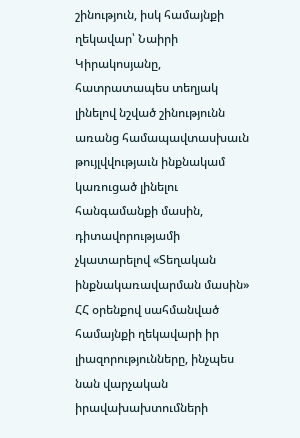շինություն, իսկ համայնքի ղեկավար՝ Նաիրի Կիրակոսյանը, հատրատապես տեղյակ լինելով նշված շինությունն առանց համապավտասխաւն թույլվվությաւն ինքնակամ կառուցած լինելու հանգամանքի մասին, դիտավորությամի չկատարելով «Տեղական ինքնակառավարման մասին» ՀՀ օրենքով սահմանված համայնքի ղեկավարի իր լիազորությունները, ինչպես նան վարչական իրավախախտումների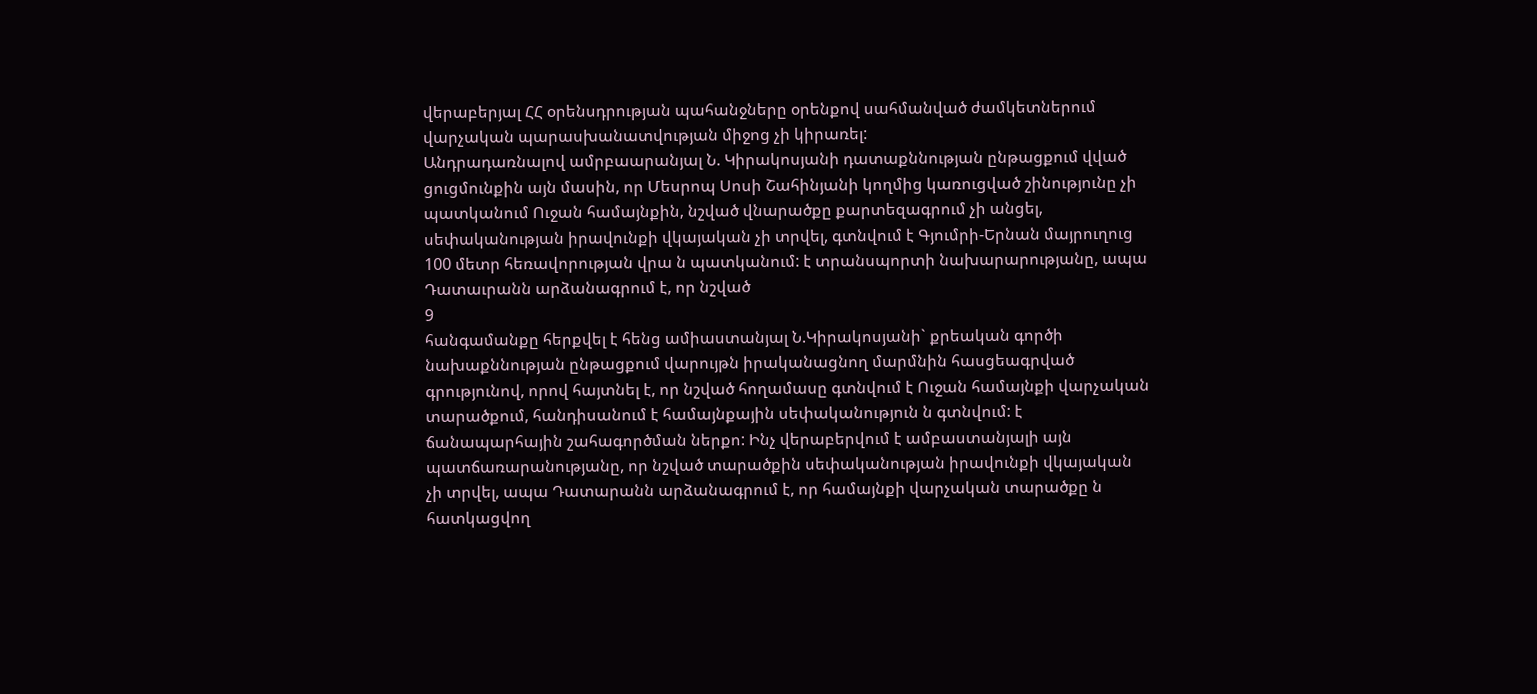վերաբերյալ ՀՀ օրենսդրության պահանջները օրենքով սահմանված ժամկետներում վարչական պարասխանատվության միջոց չի կիրառել:
Անդրադառնալով ամրբաարանյալ Ն. Կիրակոսյանի դատաքննության ընթացքում վված ցուցմունքին այն մասին, որ Մեսրոպ Սոսի Շահինյանի կողմից կառուցված շինությունը չի պատկանում Ուջան համայնքին, նշված վնարածքը քարտեզագրում չի անցել, սեփականության իրավունքի վկայական չի տրվել, գտնվում է Գյումրի-Երնան մայրուղուց 100 մետր հեռավորության վրա ն պատկանում: է տրանսպորտի նախարարությանը, ապա Դատաւրանն արձանագրում է, որ նշված
9
հանգամանքը հերքվել է հենց ամիաստանյալ Ն.Կիրակոսյանի` քրեական գործի նախաքննության ընթացքում վարույթն իրականացնող մարմնին հասցեագրված գրությունով, որով հայտնել է, որ նշված հողամասը գտնվում է Ուջան համայնքի վարչական տարածքում, հանդիսանում է համայնքային սեփականություն ն գտնվում: է ճանապարհային շահագործման ներքո: Ինչ վերաբերվում է ամբաստանյալի այն պատճառարանությանը, որ նշված տարածքին սեփականության իրավունքի վկայական չի տրվել, ապա Դատարանն արձանագրում է, որ համայնքի վարչական տարածքը ն հատկացվող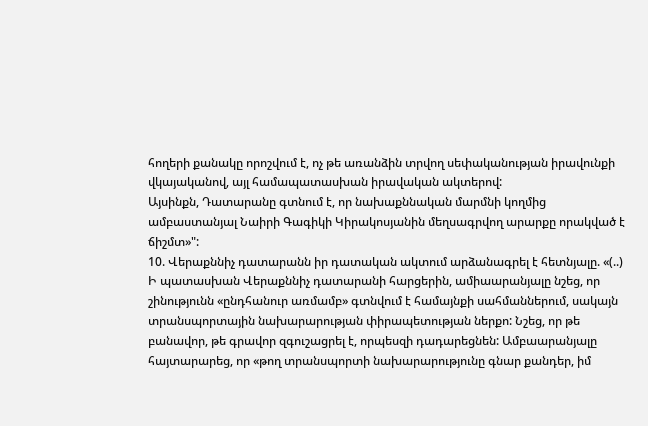հողերի քանակը որոշվում է, ոչ թե առանձին տրվող սեփականության իրավունքի վկայականով, այլ համապատասխան իրավական ակտերով:
Այսինքն, Դատարանը գտնում է, որ նախաքննական մարմնի կողմից ամբաստանյալ Նաիրի Գագիկի Կիրակոսյանին մեղսագրվող արարքը որակված է ճիշմտ»":
10. Վերաքննիչ դատարանն իր դատական ակտում արձանագրել է հետնյալը. «(..) Ի պատասխան Վերաքննիչ դատարանի հարցերին, ամիաարանյալը նշեց, որ շինությունն «ընդհանուր առմամբ» գտնվում է համայնքի սահմաններում, սակայն տրանսպորտային նախարարության փիրապետության ներքո: Նշեց, որ թե բանավոր, թե գրավոր զգուշացրել է, որպեսզի դադարեցնեն: Ամբաարանյալը հայտարարեց, որ «թող տրանսպորտի նախարարությունը գնար քանդեր, իմ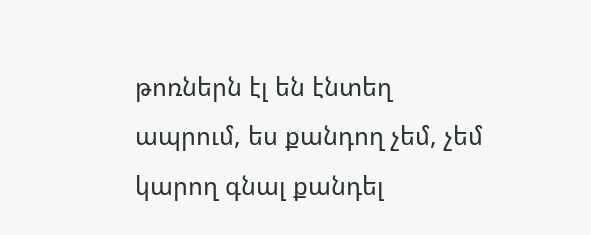թոռներն էլ են էնտեղ ապրում, ես քանդող չեմ, չեմ կարող գնալ քանդել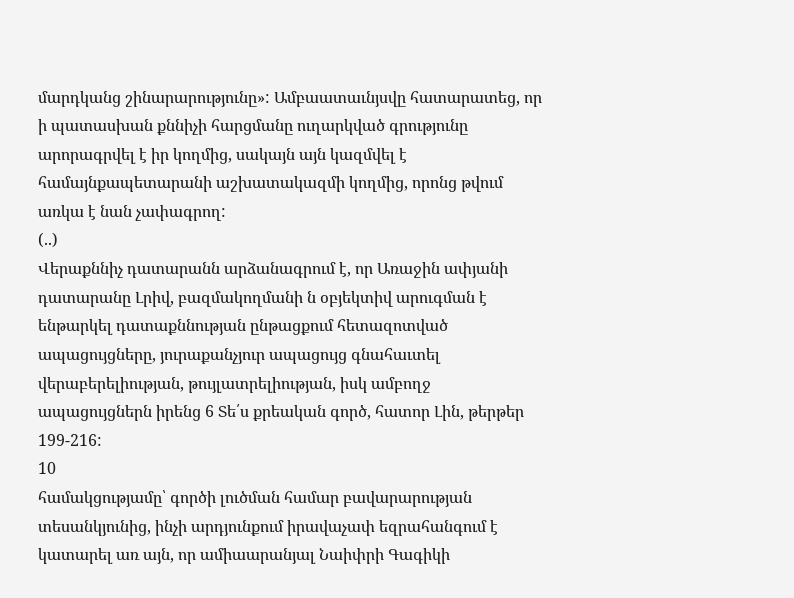մարդկանց շինարարությունը»: Ամբաատաւնյսվը հատարատեց, որ ի պատասխան քննիչի հարցմանը ուղարկված գրությունը արորագրվել է իր կողմից, սակայն այն կազմվել է համայնքապետարանի աշխատակազմի կողմից, որոնց թվում առկա է նան չափագրող:
(..)
Վերաքննիչ դատարանն արձանագրում է, որ Առաջին ափյանի դատարանը Լրիվ, բազմակողմանի ն օբյեկտիվ արուգման է ենթարկել դատաքննության ընթացքում հետազոտված ապացույցները, յուրաքանչյուր ապացույց գնահաւտել վերաբերելիության, թույլատրելիության, իսկ ամբողջ ապացույցներն իրենց 6 Տե՛ս քրեական գործ, հատոր Լին, թերթեր 199-216:
10
համակցությամը՝ գործի լուծման համար բավարարության տեսանկյունից, ինչի արդյունքում իրավաչափ եզրահանգում է կատարել առ այն, որ ամիաարանյալ Նաիփրի Գագիկի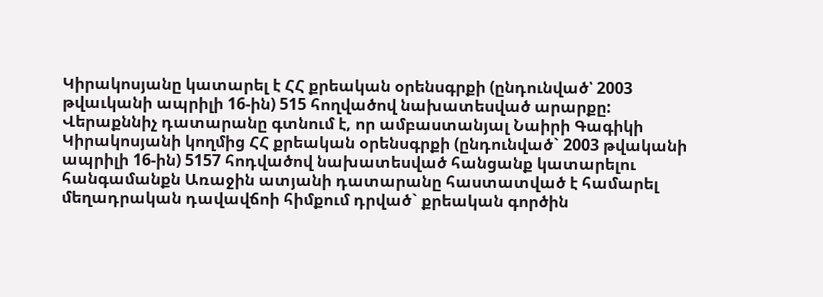Կիրակոսյանը կատարել է ՀՀ քրեական օրենսգրքի (ընդունված՝ 2003 թվաւկանի ապրիլի 16-ին) 515 հողվածով նախատեսված արարքը: Վերաքննիչ դատարանը գտնում է, որ ամբաստանյալ Նաիրի Գագիկի Կիրակոսյանի կողմից ՀՀ քրեական օրենսգրքի (ընդունված` 2003 թվականի ապրիլի 16-ին) 5157 հոդվածով նախատեսված հանցանք կատարելու հանգամանքն Առաջին ատյանի դատարանը հաստատված է համարել մեղադրական դավավճոի հիմքում դրված` քրեական գործին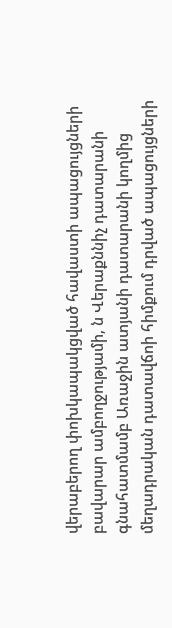վերաբերող փոխկապակցված հավաստի ապացույցների բավարար ամբողջությամի, ն Վերաքննիչ դատարանի գնահատմամբ Առաջին ատյանի դատարանի կողմից մեղադրական դատավճոի հիմքում դրված ապացույցների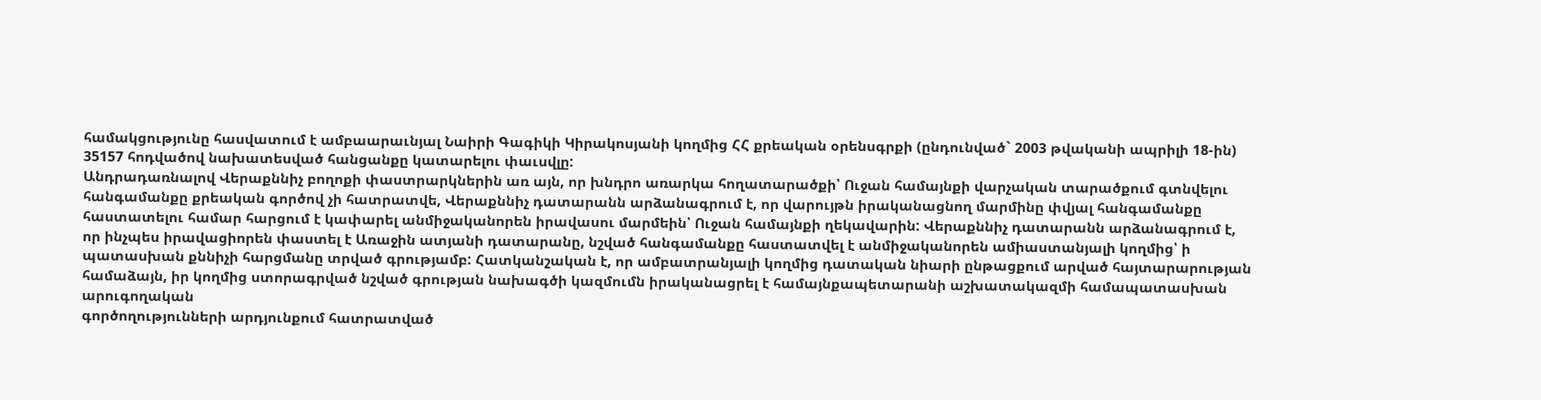համակցությունը հասվատում է ամբաարաւնյալ Նաիրի Գագիկի Կիրակոսյանի կողմից ՀՀ քրեական օրենսգրքի (ընդունված` 2003 թվականի ապրիլի 18-ին) 35157 հոդվածով նախատեսված հանցանքը կատարելու փաւսվլը:
Անդրադառնալով Վերաքննիչ բողոքի փաստրարկներին առ այն, որ խնդրո առարկա հողատարածքի՝ Ուջան համայնքի վարչական տարածքում գտնվելու հանգամանքը քրեական գործով չի հատրատվե, Վերաքննիչ դատարանն արձանագրում է, որ վարույթն իրականացնող մարմինը փվյալ հանգամանքը հաստատելու համար հարցում է կափարել անմիջականորեն իրավասու մարմեին՝ Ուջան համայնքի ղեկավարին: Վերաքննիչ դատարանն արձանագրում է, որ ինչպես իրավացիորեն փաստել է Առաջին ատյանի դատարանը, նշված հանգամանքը հաստատվել է անմիջականորեն ամիաստանյալի կողմից՝ ի պատասխան քննիչի հարցմանը տրված գրությամբ: Հատկանշական է, որ ամբատրանյալի կողմից դատական նիարի ընթացքում արված հայտարարության համաձայն, իր կողմից ստորագրված նշված գրության նախագծի կազմումն իրականացրել է համայնքապետարանի աշխատակազմի համապատասխան արուգողական
գործողությունների արդյունքում հատրատված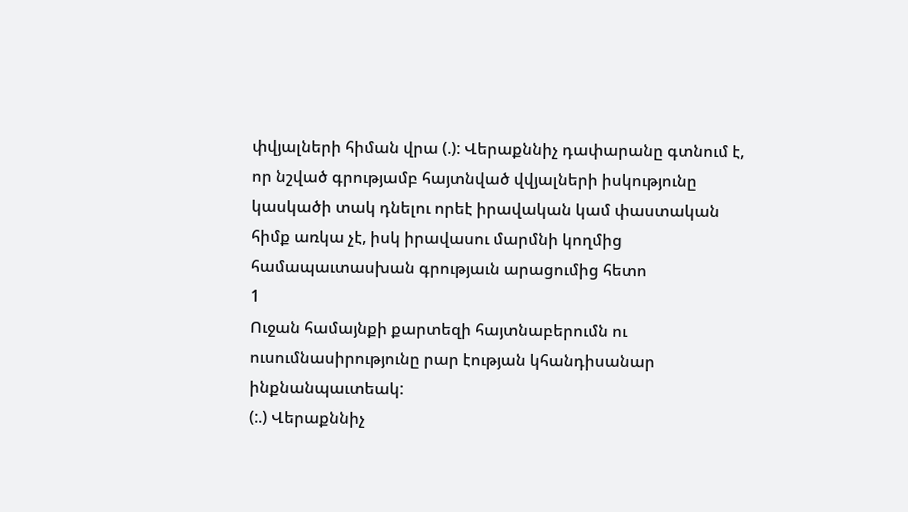փվյալների հիման վրա (.): Վերաքննիչ դափարանը գտնում է, որ նշված գրությամբ հայտնված վվյալների իսկությունը կասկածի տակ դնելու որեէ իրավական կամ փաստական հիմք առկա չէ, իսկ իրավասու մարմնի կողմից համապաւտասխան գրությաւն արացումից հետո
1
Ուջան համայնքի քարտեզի հայտնաբերումն ու ուսումնասիրությունը րար էության կհանդիսանար ինքնանպաւտեակ:
(:.) Վերաքննիչ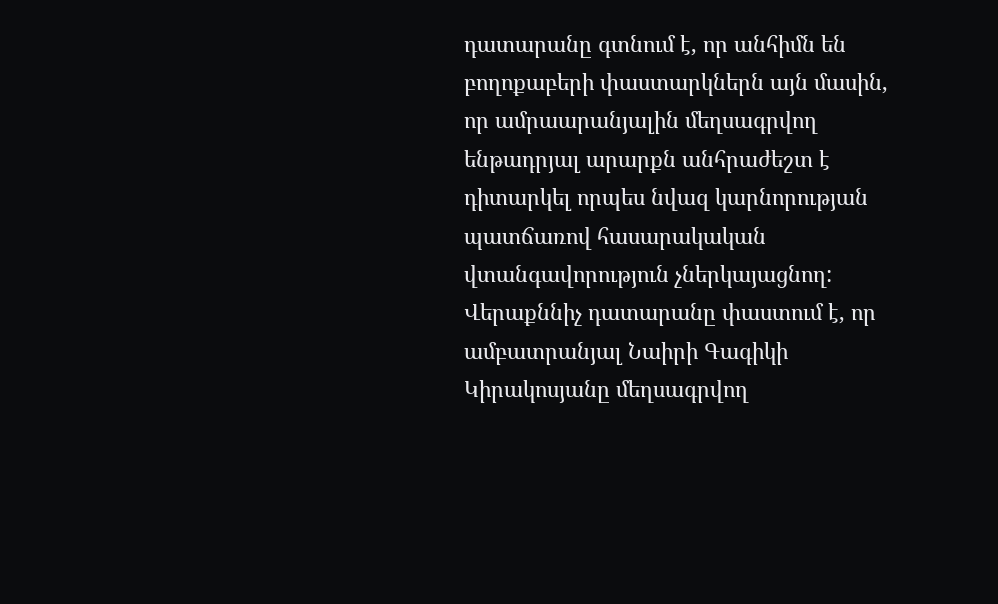դատարանը գտնում է, որ անհիմն են բողոքաբերի փաստարկներն այն մասին, որ ամրաարանյալին մեղսագրվող ենթադրյալ արարքն անհրաժեշտ է դիտարկել որպես նվազ կարնորության պատճառով հասարակական վտանգավորություն չներկայացնող: Վերաքննիչ դատարանը փաստում է, որ ամբատրանյալ Նաիրի Գագիկի Կիրակոսյանը մեղսագրվող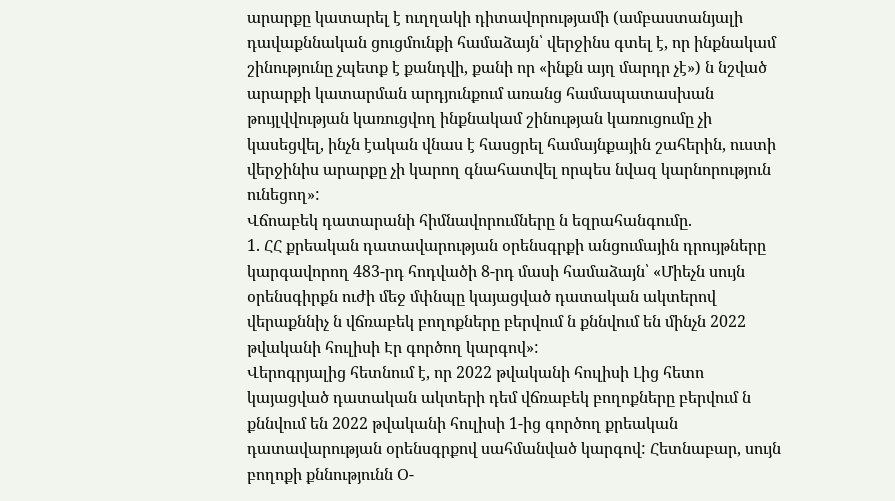արարքը կատարել է ուղղակի դիտավորությամի (ամբաստանյալի դավաքննական ցուցմունքի համաձայն՝ վերջինս գտել է, որ ինքնակամ շինությունը չպետք է քանդվի, քանի որ «ինքն այղ մարդր չէ») ն նշված արարքի կատարման արդյունքում առանց համապատասխան թույլվվության կառուցվող ինքնակամ շինության կառուցումը չի կասեցվել, ինչն էական վնաս է հասցրել համայնքային շահերին, ուստի վերջինիս արարքը չի կարող գնահատվել որպես նվազ կարնորություն ունեցող»:
Վճոաբեկ դատարանի հիմնավորումները ն եզրահանգումը.
1. ՀՀ քրեական դատավարության օրենսգրքի անցումային դրույթները կարգավորող 483-րդ հոդվածի 8-րդ մասի համաձայն՝ «Միեչն սույն օրենսգիրքն ուժի մեջ մփնպը կայացված դատական ակտերով վերաքննիչ ն վճռաբեկ բողոքները բերվում ն քննվում են մինչն 2022 թվականի հուլիսի Էր գործող կարգով»:
Վերոգրյալից հետնում է, որ 2022 թվականի հուլիսի Լից հետո կայացված դատական ակտերի դեմ վճռաբեկ բողոքները բերվում ն քննվում են 2022 թվականի հուլիսի 1-ից գործող քրեական դատավարության օրենսգրքով սահմանված կարգով: Հետնաբար, սույն բողոքի քննությունն Օ-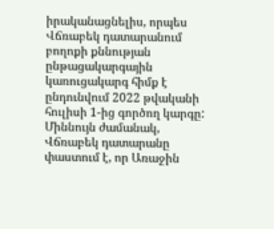իրականացնելիս, որպես Վճռաբեկ դատարանում բողոքի քննության ընթացակարգային կառուցակարգ հիմք է ընդունվում 2022 թվականի հուլիսի 1-ից գործող կարգը: Միննույն ժամանակ, Վճռաբեկ դատարանը փաստում է, որ Առաջին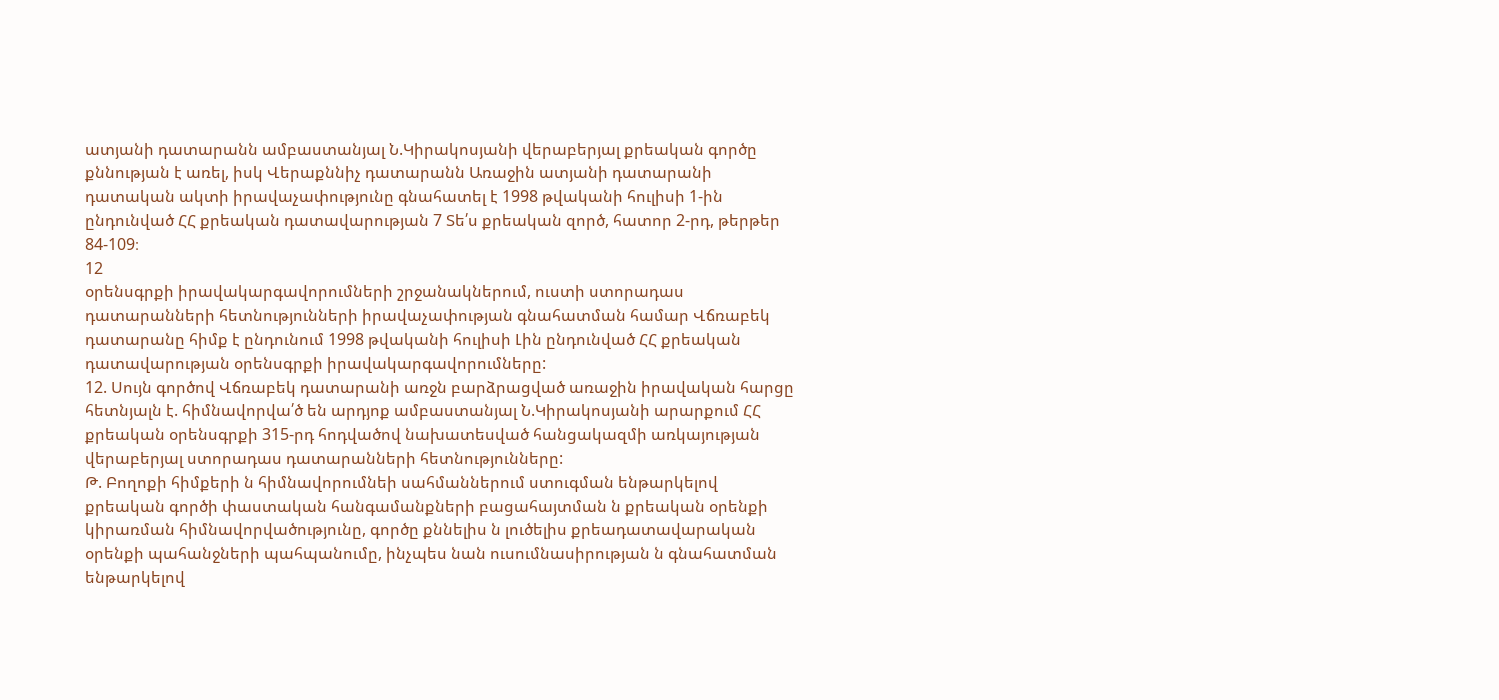ատյանի դատարանն ամբաստանյալ Ն.Կիրակոսյանի վերաբերյալ քրեական գործը քննության է առել, իսկ Վերաքննիչ դատարանն Առաջին ատյանի դատարանի դատական ակտի իրավաչափությունը գնահատել է 1998 թվականի հուլիսի 1-ին ընդունված ՀՀ քրեական դատավարության 7 Տե՛ս քրեական զործ, հատոր 2-րդ, թերթեր 84-109։
12
օրենսգրքի իրավակարգավորումների շրջանակներում, ուստի ստորադաս դատարանների հետնությունների իրավաչափության գնահատման համար Վճռաբեկ դատարանը հիմք է ընդունում 1998 թվականի հուլիսի Լին ընդունված ՀՀ քրեական դատավարության օրենսգրքի իրավակարգավորումները:
12. Սույն գործով Վճռաբեկ դատարանի առջն բարձրացված առաջին իրավական հարցը հետնյալն է. հիմնավորվա՛ծ են արդյոք ամբաստանյալ Ն.Կիրակոսյանի արարքում ՀՀ քրեական օրենսգրքի 315-րդ հոդվածով նախատեսված հանցակազմի առկայության վերաբերյալ ստորադաս դատարանների հետնությունները:
Թ. Բողոքի հիմքերի ն հիմնավորումնեի սահմաններում ստուգման ենթարկելով քրեական գործի փաստական հանգամանքների բացահայտման ն քրեական օրենքի կիրառման հիմնավորվածությունը, գործը քննելիս ն լուծելիս քրեադատավարական օրենքի պահանջների պահպանումը, ինչպես նան ուսումնասիրության ն գնահատման ենթարկելով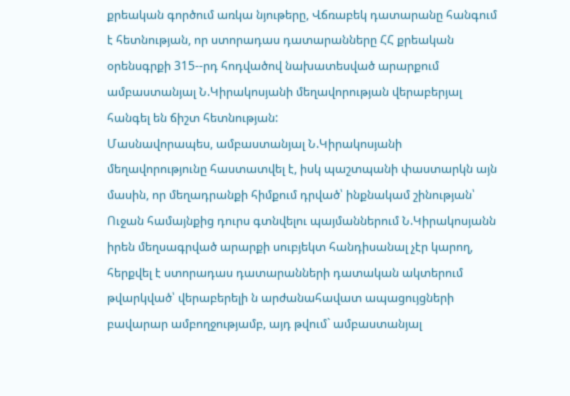քրեական գործում առկա նյութերը, Վճռաբեկ դատարանը հանգում է հետնության, որ ստորադաս դատարանները ՀՀ քրեական օրենսգրքի 315--րդ հոդվածով նախատեսված արարքում ամբաստանյալ Ն.Կիրակոսյանի մեղավորության վերաբերյալ հանգել են ճիշտ հետնության:
Մասնավորապես, ամբաստանյալ Ն.Կիրակոսյանի մեղավորությունը հաստատվել է, իսկ պաշտպանի փաստարկն այն մասին, որ մեղադրանքի հիմքում դրված՝ ինքնակամ շինության՝ Ուջան համայնքից դուրս գտնվելու պայմաններում Ն.Կիրակոսյանն իրեն մեղսագրված արարքի սուբյեկտ հանդիսանալ չէր կարող, հերքվել է ստորադաս դատարանների դատական ակտերում թվարկված՝ վերաբերելի ն արժանահավատ ապացույցների բավարար ամբողջությամբ, այդ թվում` ամբաստանյալ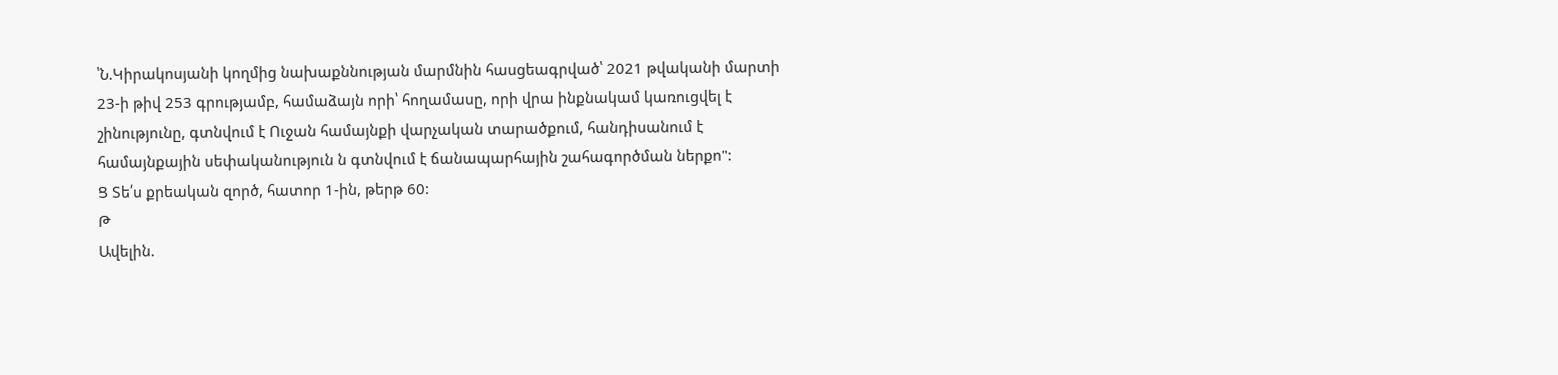՝Ն.Կիրակոսյանի կողմից նախաքննության մարմնին հասցեագրված՝ 2021 թվականի մարտի 23-ի թիվ 253 գրությամբ, համաձայն որի՝ հողամասը, որի վրա ինքնակամ կառուցվել է շինությունը, գտնվում է Ուջան համայնքի վարչական տարածքում, հանդիսանում է համայնքային սեփականություն ն գտնվում է ճանապարհային շահագործման ներքո":
Ց Տե՛ս քրեական զործ, հատոր 1-ին, թերթ 60:
Թ
Ավելին.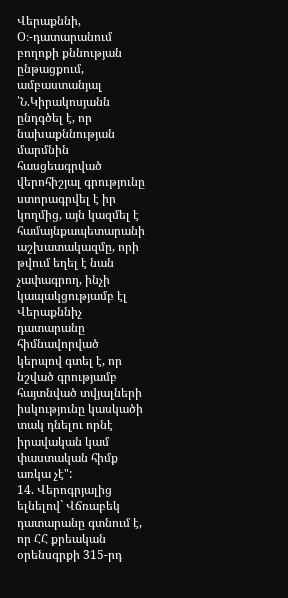Վերաքննի, Օ։-դատարանում բողոքի քննության ընթացքում, ամբաստանյալ ՝Ն.Կիրակոսյանն ընդգծել է, որ նախաքննության մարմնին հասցեագրված վերոհիշյալ գրությունը ստորագրվել է իր կողմից, այն կազմել է համայնքապետարանի աշխատակազմը, որի թվում եղել է նան չափագրող, ինչի կապակցությամբ էլ Վերաքննիչ դատարանը հիմնավորված կերպով գտել է, որ նշված գրությամբ հայտնված տվյալների իսկությունը կասկածի տակ դնելու որնէ իրավական կամ փաստական հիմք առկա չէ":
14. Վերոգրյալից ելնելով` Վճռաբեկ դատարանը գտնում է, որ ՀՀ քրեական օրենսգրքի 315-րդ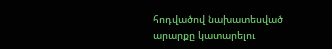հոդվածով նախատեսված արարքը կատարելու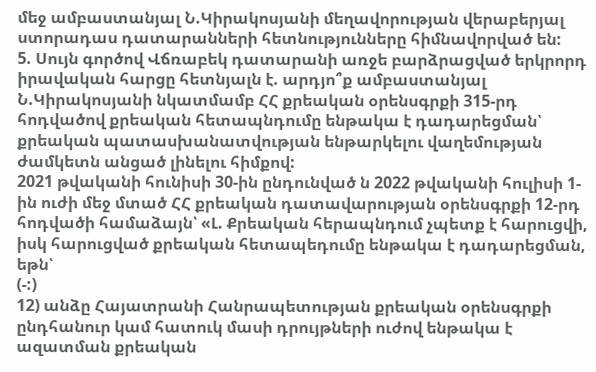մեջ ամբաստանյալ Ն.Կիրակոսյանի մեղավորության վերաբերյալ ստորադաս դատարանների հետնությունները հիմնավորված են:
5. Սույն գործով Վճռաբեկ դատարանի առջե բարձրացված երկրորդ իրավական հարցը հետնյալն է. արդյո՞ք ամբաստանյալ Ն.Կիրակոսյանի նկատմամբ ՀՀ քրեական օրենսգրքի 315-րդ հոդվածով քրեական հետապնդումը ենթակա է դադարեցման՝ քրեական պատասխանատվության ենթարկելու վաղեմության ժամկետն անցած լինելու հիմքով:
2021 թվականի հունիսի 30-ին ընդունված ն 2022 թվականի հուլիսի 1-ին ուժի մեջ մտած ՀՀ քրեական դատավարության օրենսգրքի 12-րդ հոդվածի համաձայն՝ «Լ. Քրեական հերապնդում չպետք է հարուցվի, իսկ հարուցված քրեական հետապեդումը ենթակա է դադարեցման, եթն՝
(-:)
12) անձը Հայատրանի Հանրապետության քրեական օրենսգրքի ընդհանուր կամ հատուկ մասի դրույթների ուժով ենթակա է ազատման քրեական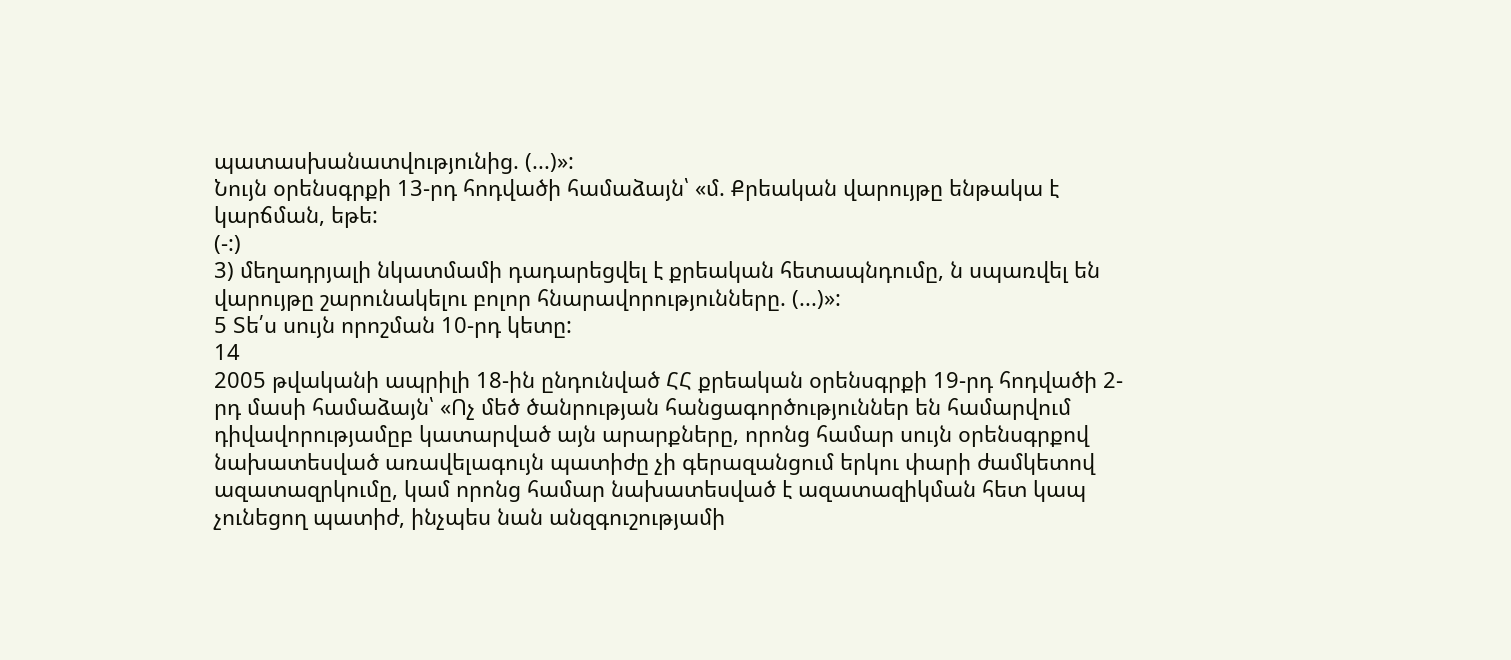պատասխանատվությունից. (...)»:
Նույն օրենսգրքի 13-րդ հոդվածի համաձայն՝ «մ. Քրեական վարույթը ենթակա է կարճման, եթե:
(-:)
3) մեղադրյալի նկատմամի դադարեցվել է քրեական հետապնդումը, ն սպառվել են վարույթը շարունակելու բոլոր հնարավորությունները. (...)»:
5 Տե՛ս սույն որոշման 10-րդ կետը:
14
2005 թվականի ապրիլի 18-ին ընդունված ՀՀ քրեական օրենսգրքի 19-րդ հոդվածի 2-րդ մասի համաձայն՝ «Ոչ մեծ ծանրության հանցագործություններ են համարվում դիվավորությամըբ կատարված այն արարքները, որոնց համար սույն օրենսգրքով նախատեսված առավելագույն պատիժը չի գերազանցում երկու փարի ժամկետով ազատազրկումը, կամ որոնց համար նախատեսված է ազատազիկման հետ կապ չունեցող պատիժ, ինչպես նան անզգուշությամի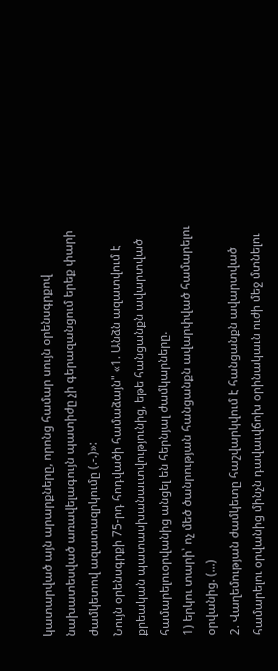կատարված այն արարքները, որոնց համար սույն օրենսգրքով նախատեսված առավելագույն պատիժը չի գերազանցում երեք փարի ժամկետով ազատազրկումը (.-.)»:
Նույն օրենսգրքի 75-րդ հոդվածի համաձայն" «1. Անձն ազատվում է քրեական պատասխանաւտվությունից, եթե հանցանքն ավարտված համարելուօրվանից անցել են հերնյալ ժամկարները.
1) երկու տարի՝ ոչ մեծ ծանրության հանցանքն ավարփված համարելու օրվանից. (...)
2. Վաղեմության ժամկետը հաշվարկվում է հանցանքն ավարտված համարելու օրվանից մինչն դավաւվճոխ օրինակաւն ուժի մեջ մտնելու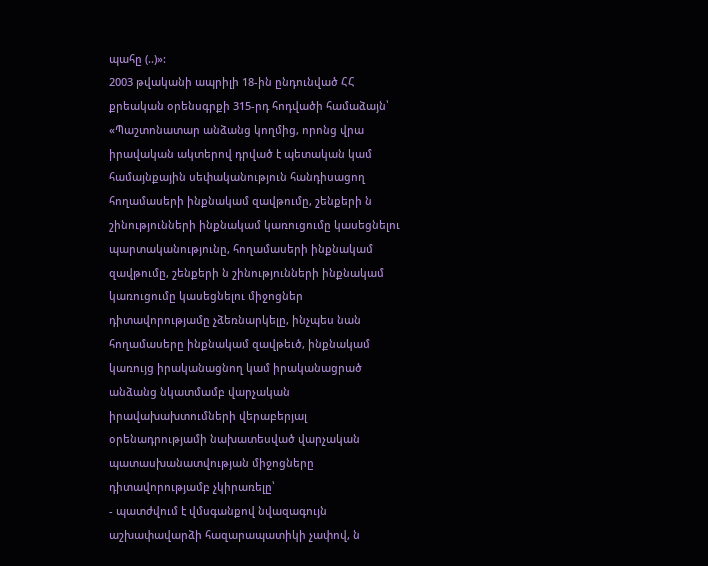պահը (..)»:
2003 թվականի ապրիլի 18-ին ընդունված ՀՀ քրեական օրենսգրքի 315-րդ հոդվածի համաձայն՝ «Պաշտոնատար անձանց կողմից, որոնց վրա իրավական ակտերով դրված է պետական կամ համայնքային սեփականություն հանդիսացող հողամասերի ինքնակամ զավթումը, շենքերի ն շինությունների ինքնակամ կառուցումը կասեցնելու պարտականությունը, հողամասերի ինքնակամ զավթումը, շենքերի ն շինությունների ինքնակամ կառուցումը կասեցնելու միջոցներ դիտավորությամը չձեռնարկելը, ինչպես նան հողամասերը ինքնակամ զավթեւծ, ինքնակամ կառույց իրականացնող կամ իրականացրած անձանց նկատմամբ վարչական իրավախախտումների վերաբերյալ օրենադրությամի նախատեսված վարչական պատասխանատվության միջոցները դիտավորությամբ չկիրառելը՝
- պատժվում է վմսգանքով նվազագույն աշխափավարձի հազարապատիկի չափով, ն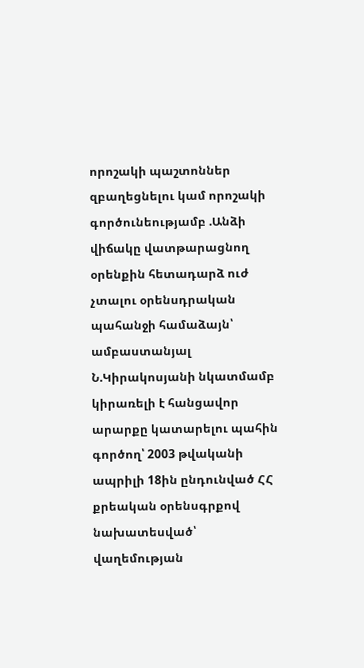որոշակի պաշտոններ զբաղեցնելու կամ որոշակի գործունեությամբ .Անձի վիճակը վատթարացնող օրենքին հետադարձ ուժ չտալու օրենսդրական պահանջի համաձայն՝ ամբաստանյալ Ն.Կիրակոսյանի նկատմամբ կիրառելի է հանցավոր արարքը կատարելու պահին գործող՝ 2003 թվականի ապրիլի 18ին ընդունված ՀՀ քրեական օրենսգրքով նախատեսված՝ վաղեմության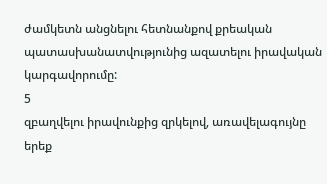ժամկետն անցնելու հետնանքով քրեական պատասխանատվությունից ազատելու իրավական կարգավորումը:
5
զբաղվելու իրավունքից զրկելով, առավելագույնը երեք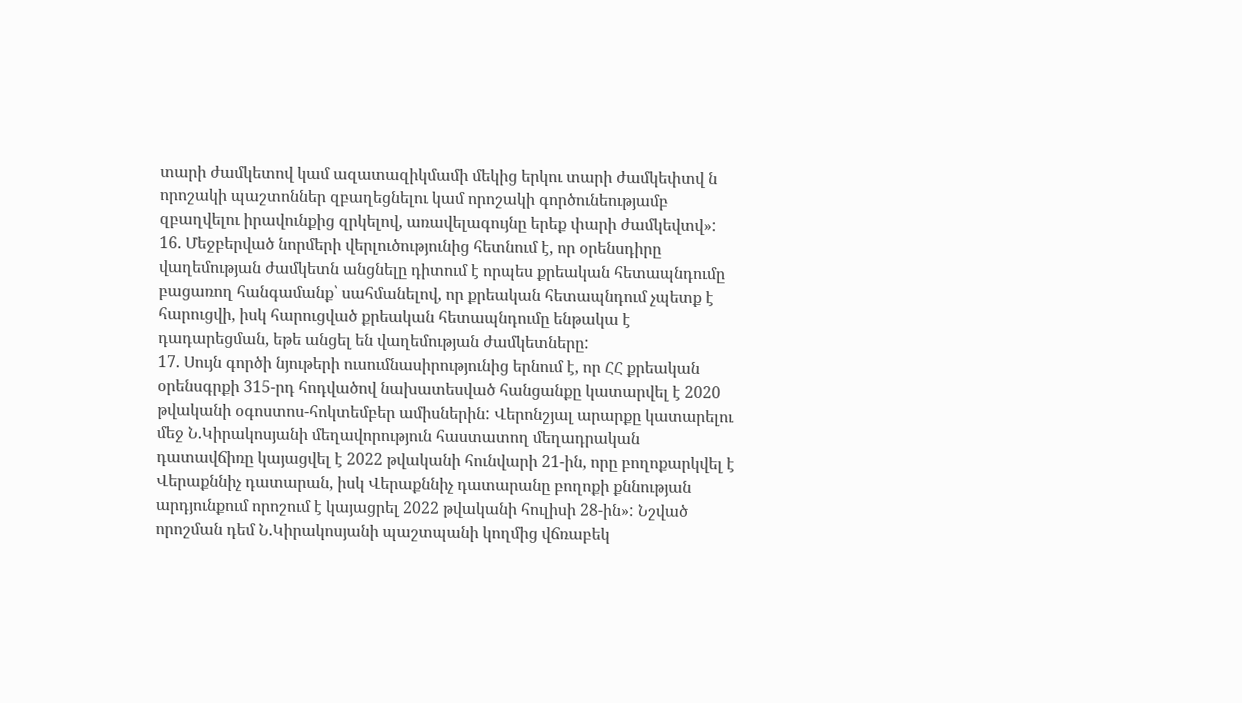տարի ժամկետով կամ ազատազիկմամի մեկից երկու տարի ժամկեփտվ ն որոշակի պաշտոններ զբաղեցնելու կամ որոշակի գործունեությամբ զբաղվելու իրավունքից զրկելով, առավելագույնը երեք փարի ժամկեվտվ»:
16. Մեջբերված նորմերի վերլուծությունից հետնում է, որ օրենսդիրը վաղեմության ժամկետն անցնելը դիտում է որպես քրեական հետապնդումը բացառող հանգամանք՝ սահմանելով, որ քրեական հետապնդում չպետք է հարուցվի, իսկ հարուցված քրեական հետապնդումը ենթակա է դադարեցման, եթե անցել են վաղեմության ժամկետները:
17. Սույն գործի նյութերի ուսումնասիրությունից երնում է, որ ՀՀ քրեական օրենսգրքի 315-րդ հոդվածով նախատեսված հանցանքը կատարվել է 2020 թվականի օգոստոս-հոկտեմբեր ամիսներին: Վերոնշյալ արարքը կատարելու մեջ Ն.Կիրակոսյանի մեղավորություն հաստատող մեղադրական դատավճիռը կայացվել է 2022 թվականի հունվարի 21-ին, որը բողոքարկվել է Վերաքննիչ դատարան, իսկ Վերաքննիչ դատարանը բողոքի քննության արդյունքում որոշում է կայացրել 2022 թվականի հուլիսի 28-ին»: Նշված որոշման դեմ Ն.Կիրակոսյանի պաշտպանի կողմից վճռաբեկ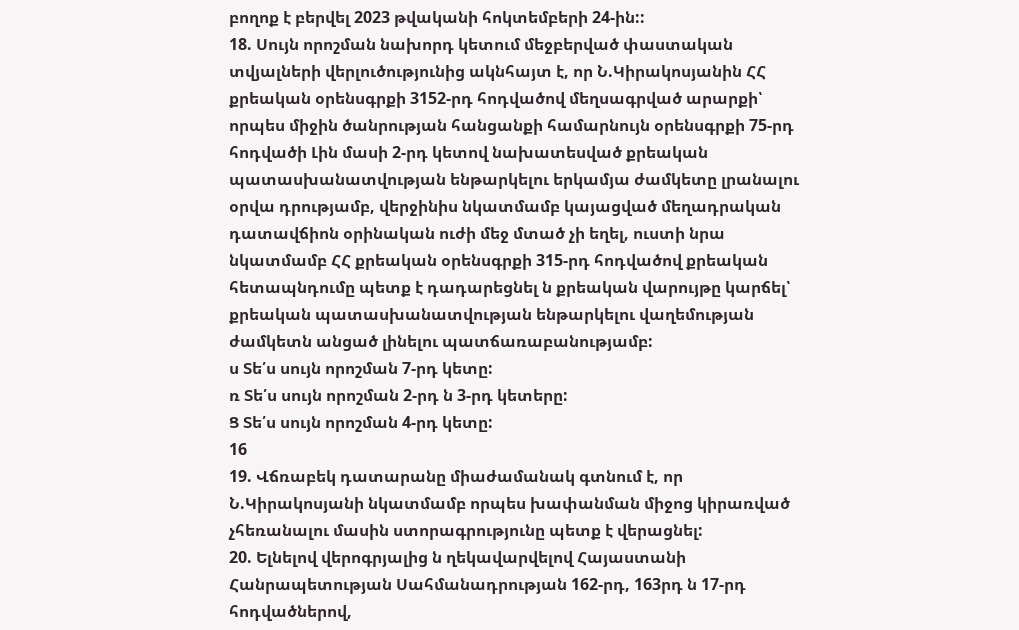բողոք է բերվել 2023 թվականի հոկտեմբերի 24-ին::
18. Սույն որոշման նախորդ կետում մեջբերված փաստական տվյալների վերլուծությունից ակնհայտ է, որ Ն.Կիրակոսյանին ՀՀ քրեական օրենսգրքի 3152-րդ հոդվածով մեղսագրված արարքի՝ որպես միջին ծանրության հանցանքի համարնույն օրենսգրքի 75-րդ հոդվածի Լին մասի 2-րդ կետով նախատեսված քրեական պատասխանատվության ենթարկելու երկամյա ժամկետը լրանալու օրվա դրությամբ, վերջինիս նկատմամբ կայացված մեղադրական դատավճիոն օրինական ուժի մեջ մտած չի եղել, ուստի նրա նկատմամբ ՀՀ քրեական օրենսգրքի 315-րդ հոդվածով քրեական հետապնդումը պետք է դադարեցնել ն քրեական վարույթը կարճել՝ քրեական պատասխանատվության ենթարկելու վաղեմության ժամկետն անցած լինելու պատճառաբանությամբ:
ս Տե՛ս սույն որոշման 7-րդ կետը:
ռ Տե՛ս սույն որոշման 2-րդ ն 3-րդ կետերը:
Ց Տե՛ս սույն որոշման 4-րդ կետը:
16
19. Վճռաբեկ դատարանը միաժամանակ գտնում է, որ Ն.Կիրակոսյանի նկատմամբ որպես խափանման միջոց կիրառված չհեռանալու մասին ստորագրությունը պետք է վերացնել:
20. Ելնելով վերոգրյալից ն ղեկավարվելով Հայաստանի Հանրապետության Սահմանադրության 162-րդ, 163րդ ն 17-րդ հոդվածներով,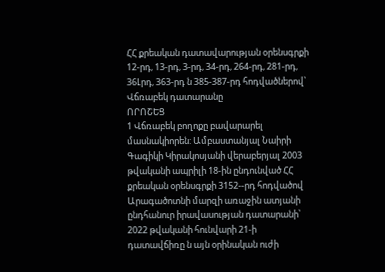ՀՀ քրեական դատավարության օրենսգրքի 12-րդ, 13-րդ, 3-րդ, 34-րդ, 264-րդ, 281-րդ, 36Լրդ, 363-րդ ն 385-387-րդ հոդվածներով՝ Վճռաբեկ դատարանը
ՈՐՈՇԵՑ
1 Վճռաբեկ բողոքը բավարարել մասնակիորեն: Ամբաստանյալ Նաիրի Գագիկի Կիրակոսյանի վերաբերյալ 2003 թվականի ապրիլի 18-ին ընդունված ՀՀ քրեական օրենսգրքի 3152--րդ հոդվածով Արագածոտնի մարզի առաջին ատյանի ընդհանուր իրավասության դատարանի՝ 2022 թվականի հունվարի 21-ի դատավճիռը ն այն օրինական ուժի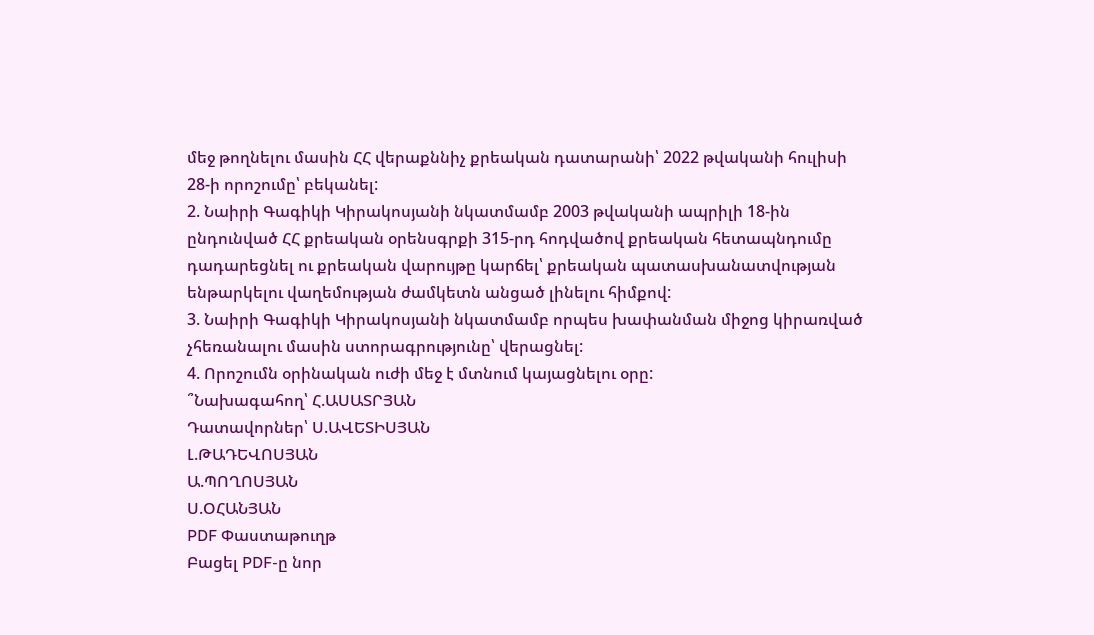մեջ թողնելու մասին ՀՀ վերաքննիչ քրեական դատարանի՝ 2022 թվականի հուլիսի 28-ի որոշումը՝ բեկանել:
2. Նաիրի Գագիկի Կիրակոսյանի նկատմամբ 2003 թվականի ապրիլի 18-ին ընդունված ՀՀ քրեական օրենսգրքի 315-րդ հոդվածով քրեական հետապնդումը դադարեցնել ու քրեական վարույթը կարճել՝ քրեական պատասխանատվության ենթարկելու վաղեմության ժամկետն անցած լինելու հիմքով:
3. Նաիրի Գագիկի Կիրակոսյանի նկատմամբ որպես խափանման միջոց կիրառված չհեռանալու մասին ստորագրությունը՝ վերացնել:
4. Որոշումն օրինական ուժի մեջ է մտնում կայացնելու օրը:
՞Նախագահող՝ Հ.ԱՍԱՏՐՅԱՆ
Դատավորներ՝ Ս.ԱՎԵՏԻՍՅԱՆ
Լ.ԹԱԴԵՎՈՍՅԱՆ
Ա.ՊՈՂՈՍՅԱՆ
Ս.ՕՀԱՆՅԱՆ
PDF Փաստաթուղթ
Բացել PDF-ը նոր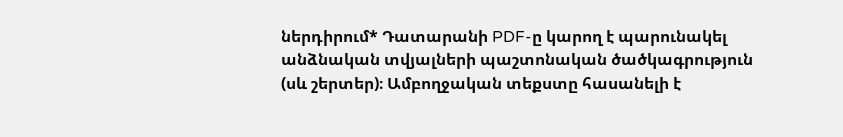ներդիրում* Դատարանի PDF-ը կարող է պարունակել անձնական տվյալների պաշտոնական ծածկագրություն (սև շերտեր)։ Ամբողջական տեքստը հասանելի է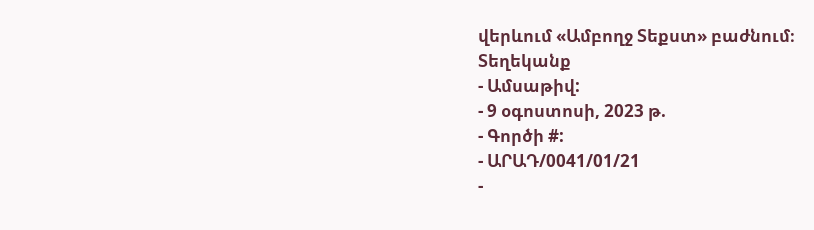վերևում «Ամբողջ Տեքստ» բաժնում։
Տեղեկանք
- Ամսաթիվ:
- 9 օգոստոսի, 2023 թ.
- Գործի #:
- ԱՐԱԴ/0041/01/21
-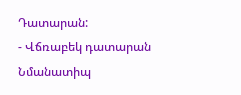Դատարան:
- Վճռաբեկ դատարան
Նմանատիպ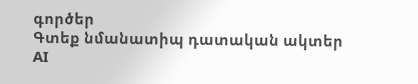գործեր
Գտեք նմանատիպ դատական ակտեր AI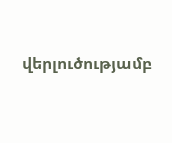վերլուծությամբ